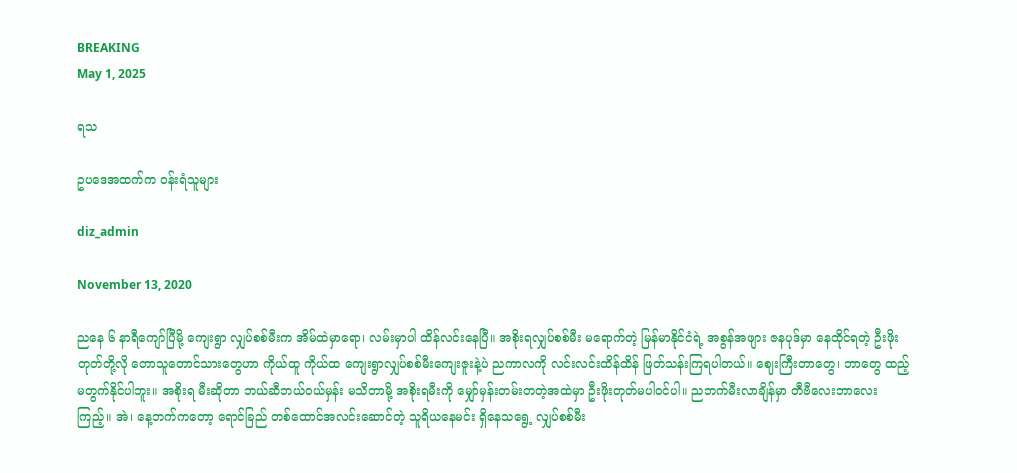BREAKING
May 1, 2025

ရသ

ဥပဒေအထက်က ဝန်းရံသူများ

diz_admin

November 13, 2020

ညနေ ၆ နာရီကျော်ပြီမို့ ကျေးရွာ လျှပ်စစ်မီးက အိမ်ထဲမှာရော၊ လမ်းမှာပါ ထိန်လင်းနေပြီ။ အစိုးရလျှပ်စစ်မီး မရောက်တဲ့ မြန်မာနိုင်ငံရဲ့ အစွန်အဖျား ဇနပုဒ်မှာ နေထိုင်ရတဲ့ ဦးဖိုးတုတ်တို့လို တောသူတောင်သားတွေဟာ ကိုယ်ထူ ကိုယ်ထ ကျေးရွာလျှပ်စစ်မီးကျေးဇူးနဲ့ပဲ ညကာလကို လင်းလင်းထိန်ထိန် ဖြတ်သန်းကြရပါတယ်။ ဈေးကြီးတာတွေ၊ ဘာတွေ ထည့်မတွက်နိုင်ပါဘူး။ အစိုးရ မီးဆိုတာ ဘယ်ဆီဘယ်ဝယ်မှန်း မသိတာမို့ အစိုးရမီးကို မျှော်မှန်းတမ်းတတဲ့အထဲမှာ ဦးဖိုးတုတ်မပါဝင်ပါ။ ညဘက်မီးလာချိန်မှာ တီဗီလေးဘာလေး ကြည့်။ အဲ၊ နေ့ဘက်ကတော့ ရောင်ခြည် တစ်ထောင်အလင်းဆောင်တဲ့ သူရိယနေမင်း ရှိနေသရွေ့ လျှပ်စစ်မီး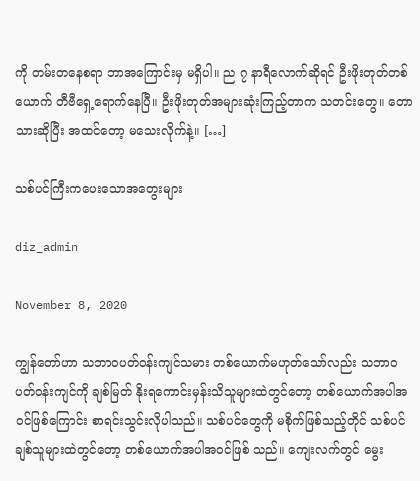ကို တမ်းတနေစရာ ဘာအကြောင်းမှ မရှိပါ။ ည ၇ နာရီလောက်ဆိုရင် ဦးဖိုးတုတ်တစ်ယောက် တီဗီရှေ့ရောက်နေပြီ။ ဦးဖိုးတုတ်အများဆုံးကြည့်တာက သတင်းတွေ။ တောသားဆိုပြီး အထင်တော့ မသေးလိုက်နဲ့။ […]

သစ်ပင်ကြီးကပေးသောအတွေးများ

diz_admin

November 8, 2020

ကျွန်တော်ဟာ သဘာဝပတ်ဝန်းကျင်သမား တစ်ယောက်မဟုတ်သော်လည်း သဘာဝပတ်ဝန်းကျင်ကို ချစ်မြတ် နိုးရကောင်းမှန်းသိသူများထဲတွင်တော့ တစ်ယောက်အပါအဝင်ဖြစ်ကြောင်း စာရင်းသွင်းလိုပါသည်။ သစ်ပင်တွေကို မစိုက်ဖြစ်သည့်တိုင် သစ်ပင်ချစ်သူများထဲတွင်တော့ တစ်ယောက်အပါအဝင်ဖြစ် သည်။ ကျေးလက်တွင် မွေး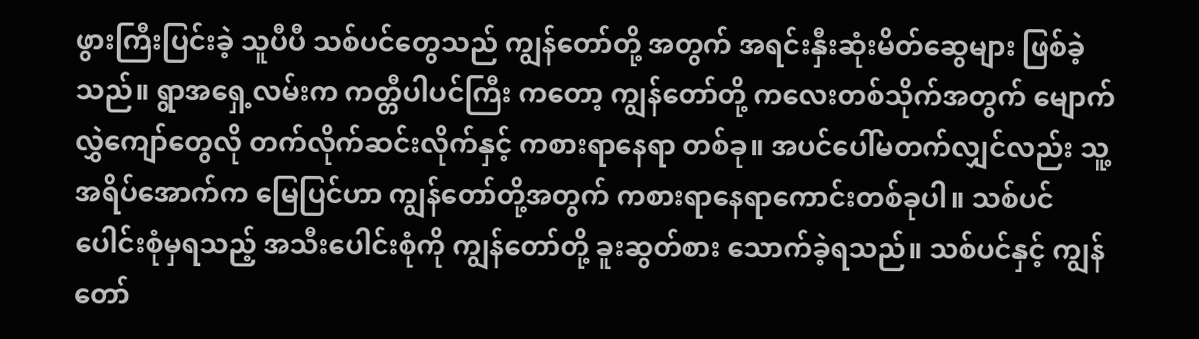ဖွားကြီးပြင်းခဲ့ သူပီပီ သစ်ပင်တွေသည် ကျွန်တော်တို့ အတွက် အရင်းနှီးဆုံးမိတ်ဆွေများ ဖြစ်ခဲ့သည်။ ရွာအရှေ့လမ်းက ကတ္တီပါပင်ကြီး ကတော့ ကျွန်တော်တို့ ကလေးတစ်သိုက်အတွက် မျောက်လွှဲကျော်တွေလို တက်လိုက်ဆင်းလိုက်နှင့် ကစားရာနေရာ တစ်ခု။ အပင်ပေါ်မတက်လျှင်လည်း သူ့အရိပ်အောက်က မြေပြင်ဟာ ကျွန်တော်တို့အတွက် ကစားရာနေရာကောင်းတစ်ခုပါ။ သစ်ပင်ပေါင်းစုံမှရသည့် အသီးပေါင်းစုံကို ကျွန်တော်တို့ ခူးဆွတ်စား သောက်ခဲ့ရသည်။ သစ်ပင်နှင့် ကျွန်တော်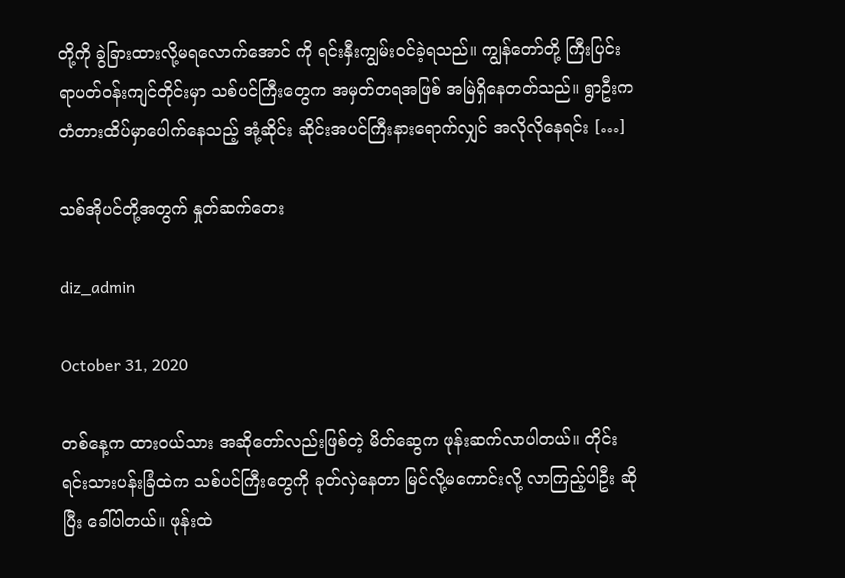တို့ကို ခွဲခြားထားလို့မရလောက်အောင် ကို ရင်းနှီးကျွမ်းဝင်ခဲ့ရသည်။ ကျွန်တော်တို့ ကြီးပြင်းရာပတ်ဝန်းကျင်တိုင်းမှာ သစ်ပင်ကြီးတွေက အမှတ်တရအဖြစ် အမြဲရှိနေတတ်သည်။ ရွာဦးက တံတားထိပ်မှာပေါက်နေသည့် အုံ့ဆိုင်း ဆိုင်းအပင်ကြီးနားရောက်လျှင် အလိုလိုနေရင်း […]

သစ်အိုပင်တို့အတွက် နှုတ်ဆက်တေး

diz_admin

October 31, 2020

တစ်နေ့က ထားဝယ်သား အဆိုတော်လည်းဖြစ်တဲ့ မိတ်ဆွေက ဖုန်းဆက်လာပါတယ်။ တိုင်းရင်းသားပန်းခြံထဲက သစ်ပင်ကြီးတွေကို ခုတ်လှဲနေတာ မြင်လို့မကောင်းလို့ လာကြည့်ပါဦး ဆိုပြီး ခေါ်ပါတယ်။ ဖုန်းထဲ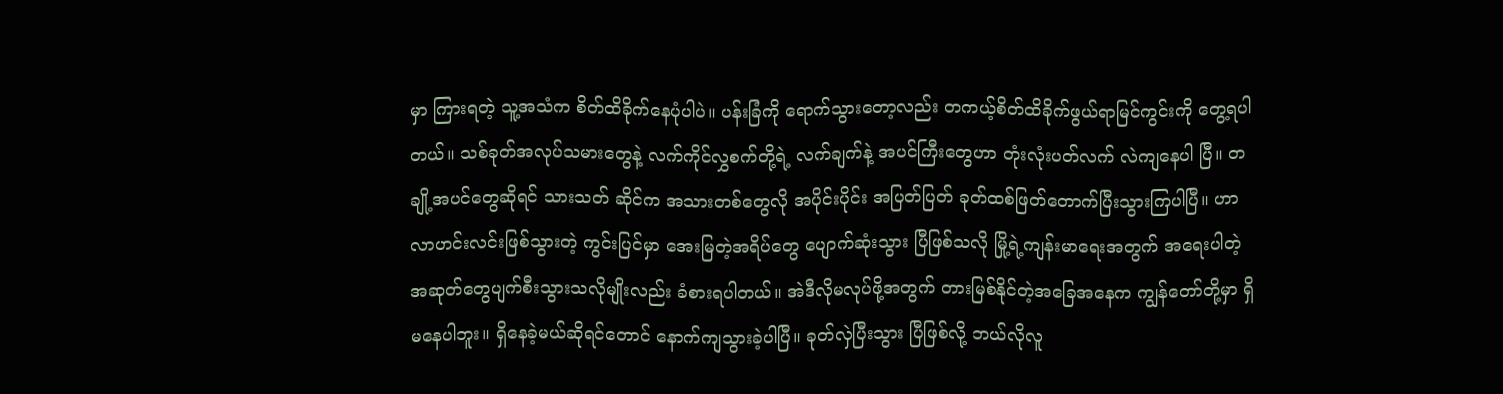မှာ ကြားရတဲ့ သူ့အသံက စိတ်ထိခိုက်နေပုံပါပဲ။ ပန်းခြံကို ရောက်သွားတော့လည်း တကယ့်စိတ်ထိခိုက်ဖွယ်ရာမြင်ကွင်းကို တွေ့ရပါတယ်။ သစ်ခုတ်အလုပ်သမားတွေနဲ့ လက်ကိုင်လွှစက်တို့ရဲ့ လက်ချက်နဲ့ အပင်ကြီးတွေဟာ တုံးလုံးပတ်လက် လဲကျနေပါ ပြီ။ တချို့အပင်တွေဆိုရင် သားသတ် ဆိုင်က အသားတစ်တွေလို အပိုင်းပိုင်း အပြတ်ပြတ် ခုတ်ထစ်ဖြတ်တောက်ပြီးသွားကြပါပြီ။ ဟာလာဟင်းလင်းဖြစ်သွားတဲ့ ကွင်းပြင်မှာ အေးမြတဲ့အရိပ်တွေ ပျောက်ဆုံးသွား ပြီဖြစ်သလို မြို့ရဲ့ကျန်းမာရေးအတွက် အရေးပါတဲ့ အဆုတ်တွေပျက်စီးသွားသလိုမျိုးလည်း ခံစားရပါတယ်။ အဲဒီလိုမလုပ်ဖို့အတွက် တားမြစ်နိုင်တဲ့အခြေအနေက ကျွန်တော်တို့မှာ ရှိမနေပါဘူး။ ရှိနေခဲ့မယ်ဆိုရင်တောင် နောက်ကျသွားခဲ့ပါပြီ။ ခုတ်လှဲပြီးသွား ပြီဖြစ်လို့ ဘယ်လိုလူ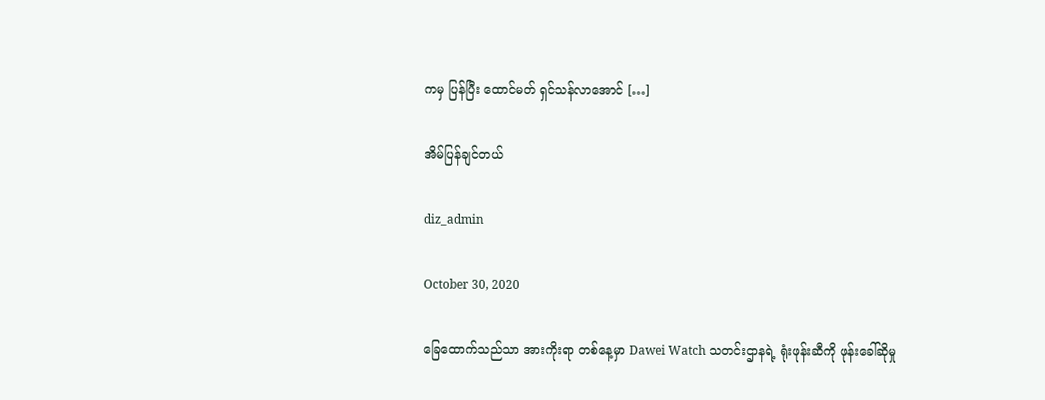ကမှ ပြန်ပြီး ထောင်မတ် ရှင်သန်လာအောင် […]

အိမ်ပြန်ချင်တယ်

diz_admin

October 30, 2020

ခြေထောက်သည်သာ အားကိုးရာ တစ်နေ့မှာ Dawei Watch သတင်းဌာနရဲ့ ရုံးဖုန်းဆီကို ဖုန်းခေါ်ဆိုမှု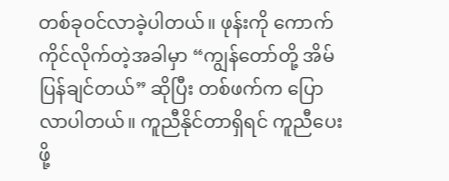တစ်ခုဝင်လာခဲ့ပါတယ်။ ဖုန်းကို ကောက်ကိုင်လိုက်တဲ့အခါမှာ “ကျွန်တော်တို့ အိမ်ပြန်ချင်တယ်” ဆိုပြီး တစ်ဖက်က ပြောလာပါတယ်။ ကူညီနိုင်တာရှိရင် ကူညီပေးဖို့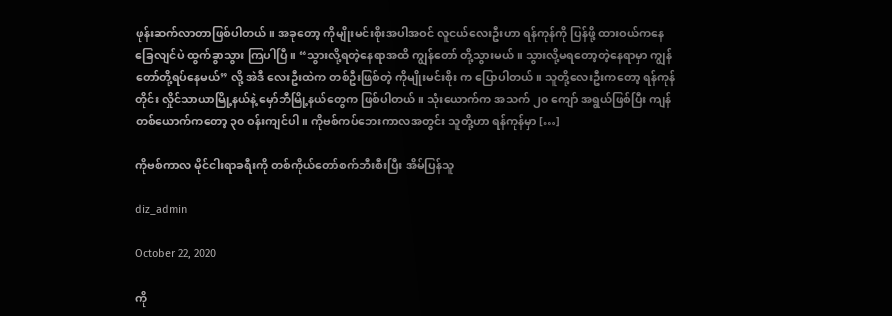ဖုန်းဆက်လာတာဖြစ်ပါတယ်။ အခုတော့ ကိုမျိုးမင်းစိုးအပါအဝင် လူငယ်လေးဦးဟာ ရန်ကုန်ကို ပြန်ဖို့ ထားဝယ်ကနေ ခြေလျင်ပဲ ထွက်ခွာသွား ကြပါပြီ။ “သွားလို့ရတဲ့နေရာအထိ ကျွန်တော် တို့သွားမယ်။ သွားလို့မရတော့တဲ့နေရာမှာ ကျွန်တော်တို့ရပ်နေမယ်” လို့ အဲဒီ လေးဦးထဲက တစ်ဦးဖြစ်တဲ့ ကိုမျိုးမင်းစိုး က ပြောပါတယ်။ သူတို့လေးဦးကတော့ ရန်ကုန်တိုင်း လှိုင်သာယာမြို့နယ်နဲ့ မှော်ဘီမြို့နယ်တွေက ဖြစ်ပါတယ်။ သုံးယောက်က အသက် ၂၀ ကျော် အရွယ်ဖြစ်ပြီး ကျန်တစ်ယောက်ကတော့ ၃၀ ဝန်းကျင်ပါ။ ကိုဗစ်ကပ်ဘေးကာလအတွင်း သူတို့ဟာ ရန်ကုန်မှာ […]

ကိုဗစ်ကာလ မိုင်ငါးရာခရီးကို တစ်ကိုယ်တော်စက်ဘီးစီးပြီး အိမ်ပြန်သူ

diz_admin

October 22, 2020

ကို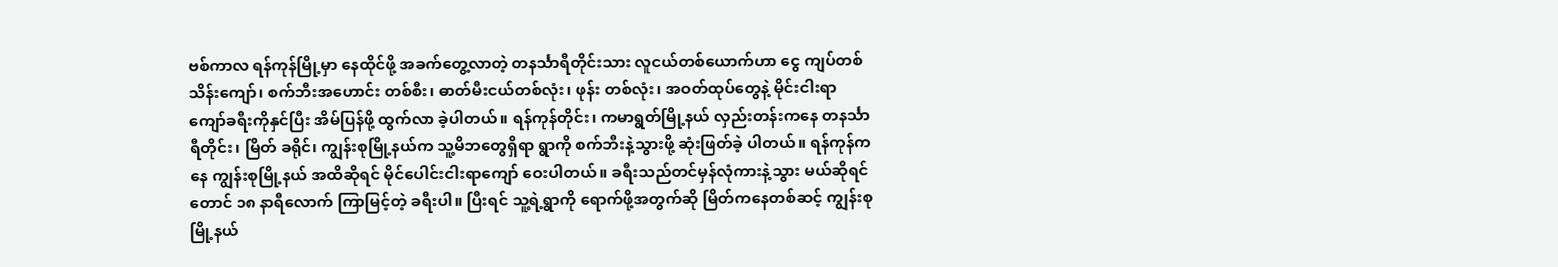ဗစ်ကာလ ရန်ကုန်မြို့မှာ နေထိုင်ဖို့ အခက်တွေ့လာတဲ့ တနင်္သာရီတိုင်းသား လူငယ်တစ်ယောက်ဟာ ငွေ ကျပ်တစ်သိန်းကျော်၊ စက်ဘီးအဟောင်း တစ်စီး၊ ဓာတ်မီးငယ်တစ်လုံး၊ ဖုန်း တစ်လုံး၊ အဝတ်ထုပ်တွေနဲ့ မိုင်းငါးရာ ကျော်ခရီးကိုနှင်ပြီး အိမ်ပြန်ဖို့ ထွက်လာ ခဲ့ပါတယ်။ ရန်ကုန်တိုင်း၊ ကမာရွတ်မြို့နယ် လှည်းတန်းကနေ တနင်္သာရီတိုင်း၊ မြိတ် ခရိုင်၊ ကျွန်းစုမြို့နယ်က သူ့မိဘတွေရှိရာ ရွာကို စက်ဘီးနဲ့သွားဖို့ ဆုံးဖြတ်ခဲ့ ပါတယ်။ ရန်ကုန်ကနေ ကျွန်းစုမြို့နယ် အထိဆိုရင် မိုင်ပေါင်းငါးရာကျော် ဝေးပါတယ်။ ခရီးသည်တင်မှန်လုံကားနဲ့သွား မယ်ဆိုရင်တောင် ၁၈ နာရီလောက် ကြာမြင့်တဲ့ ခရီးပါ။ ပြီးရင် သူ့ရဲ့ရွာကို ရောက်ဖို့အတွက်ဆို မြိတ်ကနေတစ်ဆင့် ကျွန်းစုမြို့နယ်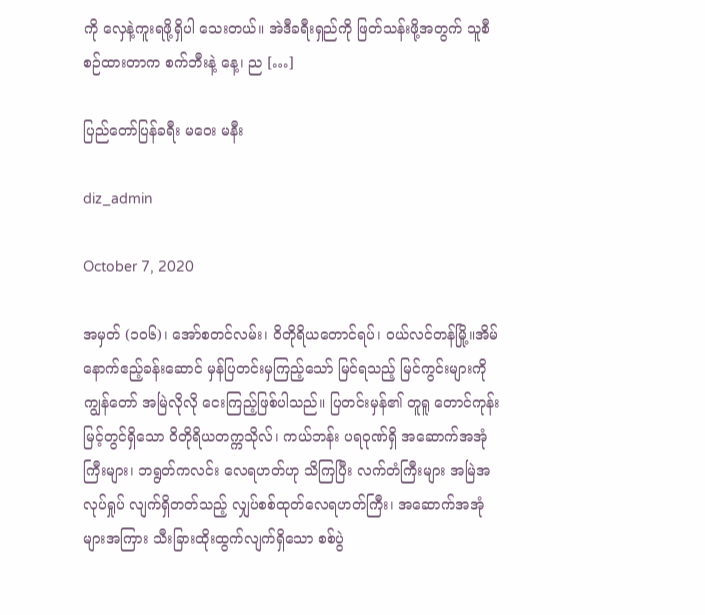ကို လှေနဲ့ကူးရဖို့ရှိပါ သေးတယ်။ အဲဒီခရီးရှည်ကို ဖြတ်သန်းဖို့အတွက် သူစီစဉ်ထားတာက စက်ဘီးနဲ့ နေ့၊ ည […]

ပြည်တော်ပြန်ခရီး မဝေး မနီး

diz_admin

October 7, 2020

အမှတ် (၁၀၆)၊ အော်စတင်လမ်း၊ ဝိတိုရိယတောင်ရပ်၊ ဝယ်လင်တန်မြို့။အိမ်နောက်ဧည့်ခန်းဆောင် မှန်ပြတင်းမှကြည့်သော် မြင်ရသည့် မြင်ကွင်းများကို ကျွန်တော် အမြဲလိုလို ငေးကြည့်ဖြစ်ပါသည်။ ပြတင်းမှန်၏ တူရူ တောင်ကုန်းမြင့်တွင်ရှိသော ဝိတိုရိယတက္ကသိုလ်၊ ကယ်ဘန်း ပရဝုဏ်ရှိ အဆောက်အအုံကြီးများ၊ ဘရွတ်ကလင်း လေရဟတ်ဟု သိကြပြီး လက်တံကြီးများ အမြဲအလုပ်ရှုပ် လျက်ရှိတတ်သည့် လျှပ်စစ်ထုတ်လေရဟတ်ကြီး၊ အဆောက်အအုံများအကြား သီးခြားထိုးထွက်လျက်ရှိသော စစ်ပွဲ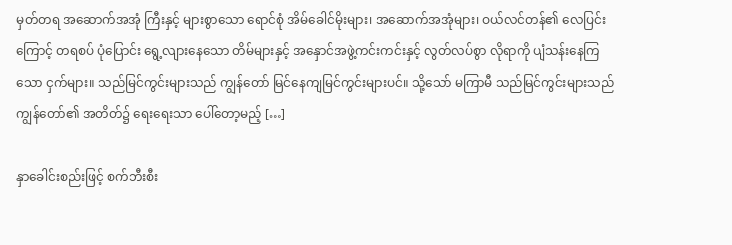မှတ်တရ အဆောက်အအုံ ကြီးနှင့် များစွာသော ရောင်စုံ အိမ်ခေါင်မိုးများ၊ အဆောက်အအုံများ၊ ဝယ်လင်တန်၏ လေပြင်းကြောင့် တရစပ် ပုံပြောင်း ရွေ့လျားနေသော တိမ်များနှင့် အနှောင်အဖွဲ့ကင်းကင်းနှင့် လွတ်လပ်စွာ လိုရာကို ပျံသန်းနေကြသော ငှက်များ။ သည်မြင်ကွင်းများသည် ကျွန်တော် မြင်နေကျမြင်ကွင်းများပင်။ သို့သော် မကြာမီ သည်မြင်ကွင်းများသည် ကျွန်တော်၏ အတိတ်၌ ရေးရေးသာ ပေါ်တော့မည့် […]

နှာခေါင်းစည်းဖြင့် စက်ဘီးစီး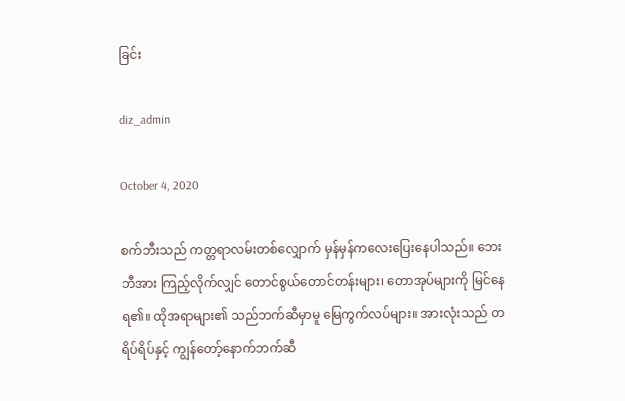ခြင်း

diz_admin

October 4, 2020

စက်ဘီးသည် ကတ္တရာလမ်းတစ်လျှောက် မှန်မှန်ကလေးပြေးနေပါသည်။ ဘေးဘီအား ကြည့်လိုက်လျှင် တောင်စွယ်တောင်တန်းများ၊ တောအုပ်များကို မြင်နေရ၏။ ထိုအရာများ၏ သည်ဘက်ဆီမှာမူ မြေကွက်လပ်များ။ အားလုံးသည် တရိပ်ရိပ်နှင့် ကျွန်တော့်နောက်ဘက်ဆီ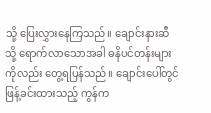သို့ ပြေးလွှားနေကြသည်။ ချောင်းနားဆီသို့ ရောက်လာသောအခါ ဓနိပင်တန်းများကိုလည်း တွေ့ရပြန်သည်။ ချောင်းပေါ်တွင် ဖြန့်ခင်းထားသည့် ကွန်က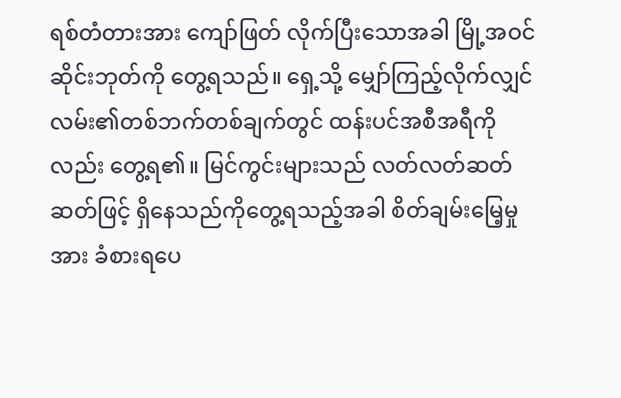ရစ်တံတားအား ကျော်ဖြတ် လိုက်ပြီးသောအခါ မြို့အဝင်ဆိုင်းဘုတ်ကို တွေ့ရသည်။ ရှေ့သို့ မျှော်ကြည့်လိုက်လျှင် လမ်း၏တစ်ဘက်တစ်ချက်တွင် ထန်းပင်အစီအရီကိုလည်း တွေ့ရ၏။ မြင်ကွင်းများသည် လတ်လတ်ဆတ်ဆတ်ဖြင့် ရှိနေသည်ကိုတွေ့ရသည့်အခါ စိတ်ချမ်းမြေ့မှုအား ခံစားရပေ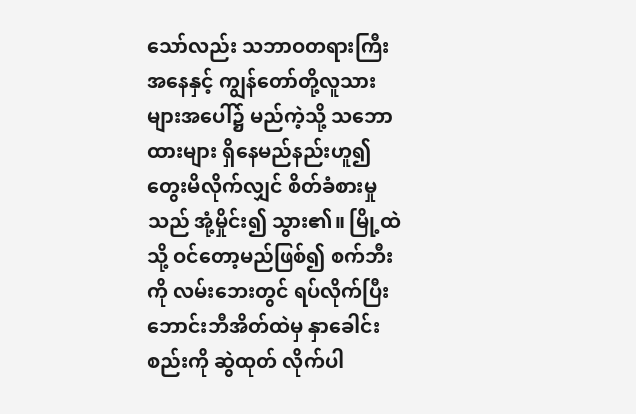သော်လည်း သဘာဝတရားကြီးအနေနှင့် ကျွန်တော်တို့လူသားများအပေါ်၌ မည်ကဲ့သို့ သဘောထားများ ရှိနေမည်နည်းဟူ၍ တွေးမိလိုက်လျှင် စိတ်ခံစားမှုသည် အုံ့မှိုင်း၍ သွား၏။ မြို့ထဲသို့ ဝင်တော့မည်ဖြစ်၍ စက်ဘီးကို လမ်းဘေးတွင် ရပ်လိုက်ပြီး ဘောင်းဘီအိတ်ထဲမှ နှာခေါင်းစည်းကို ဆွဲထုတ် လိုက်ပါ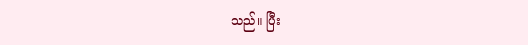သည်။ ပြီး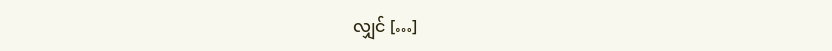လျှင် […]